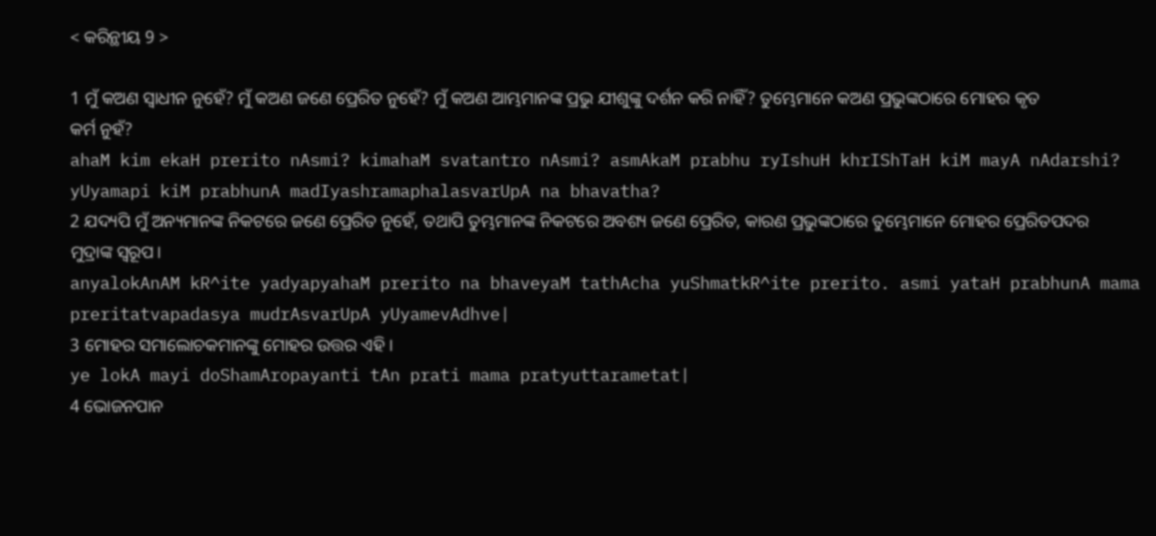< କରିନ୍ଥୀୟ 9 >

1 ମୁଁ କଅଣ ସ୍ୱାଧୀନ ନୁହେଁ? ମୁଁ କଅଣ ଜଣେ ପ୍ରେରିତ ନୁହେଁ? ମୁଁ କଅଣ ଆମ୍ଭମାନଙ୍କ ପ୍ରଭୁ ଯୀଶୁଙ୍କୁ ଦର୍ଶନ କରି ନାହିଁ? ତୁମ୍ଭେମାନେ କଅଣ ପ୍ରଭୁଙ୍କଠାରେ ମୋହର କୃତ କର୍ମ ନୁହଁ?
ahaM kim ekaH prerito nAsmi? kimahaM svatantro nAsmi? asmAkaM prabhu ryIshuH khrIShTaH kiM mayA nAdarshi? yUyamapi kiM prabhunA madIyashramaphalasvarUpA na bhavatha?
2 ଯଦ୍ୟପି ମୁଁ ଅନ୍ୟମାନଙ୍କ ନିକଟରେ ଜଣେ ପ୍ରେରିତ ନୁହେଁ, ତଥାପି ତୁମ୍ଭମାନଙ୍କ ନିକଟରେ ଅବଶ୍ୟ ଜଣେ ପ୍ରେରିତ, କାରଣ ପ୍ରଭୁଙ୍କଠାରେ ତୁମ୍ଭେମାନେ ମୋହର ପ୍ରେରିତପଦର ମୁଦ୍ରାଙ୍କ ସ୍ୱରୂପ।
anyalokAnAM kR^ite yadyapyahaM prerito na bhaveyaM tathAcha yuShmatkR^ite prerito. asmi yataH prabhunA mama preritatvapadasya mudrAsvarUpA yUyamevAdhve|
3 ମୋହର ସମାଲୋଚକମାନଙ୍କୁ ମୋହର ଉତ୍ତର ଏହି।
ye lokA mayi doShamAropayanti tAn prati mama pratyuttarametat|
4 ଭୋଜନପାନ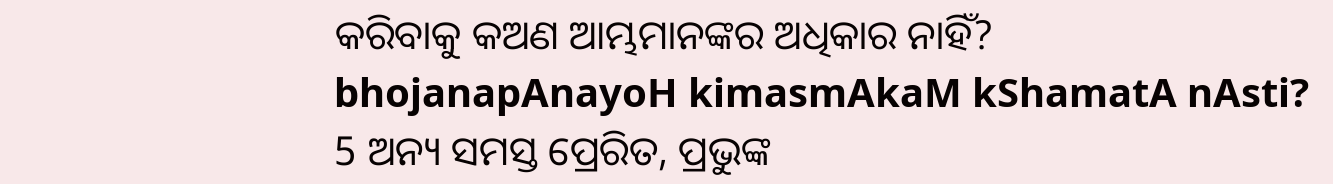କରିବାକୁ କଅଣ ଆମ୍ଭମାନଙ୍କର ଅଧିକାର ନାହିଁ?
bhojanapAnayoH kimasmAkaM kShamatA nAsti?
5 ଅନ୍ୟ ସମସ୍ତ ପ୍ରେରିତ, ପ୍ରଭୁଙ୍କ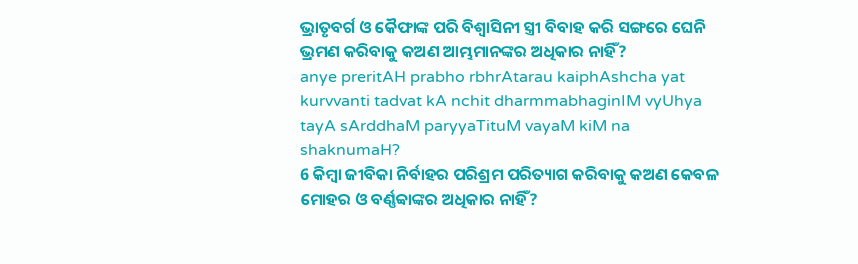ଭ୍ରାତୃବର୍ଗ ଓ କୈଫାଙ୍କ ପରି ବିଶ୍ୱାସିନୀ ସ୍ତ୍ରୀ ବିବାହ କରି ସଙ୍ଗରେ ଘେନି ଭ୍ରମଣ କରିବାକୁ କଅଣ ଆମ୍ଭମାନଙ୍କର ଅଧିକାର ନାହିଁ?
anye preritAH prabho rbhrAtarau kaiphAshcha yat kurvvanti tadvat kA nchit dharmmabhaginIM vyUhya tayA sArddhaM paryyaTituM vayaM kiM na shaknumaH?
6 କିମ୍ବା ଜୀବିକା ନିର୍ବାହର ପରିଶ୍ରମ ପରିତ୍ୟାଗ କରିବାକୁ କଅଣ କେବଳ ମୋହର ଓ ବର୍ଣ୍ଣବ୍ବାଙ୍କର ଅଧିକାର ନାହିଁ?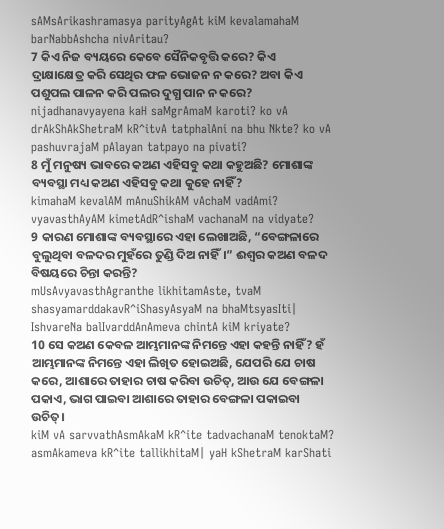sAMsArikashramasya parityAgAt kiM kevalamahaM barNabbAshcha nivAritau?
7 କିଏ ନିଜ ବ୍ୟୟରେ କେବେ ସୈନିକବୃତ୍ତି କରେ? କିଏ ଦ୍ରାକ୍ଷାକ୍ଷେତ୍ର କରି ସେଥିର ଫଳ ଭୋଜନ ନ କରେ? ଅବା କିଏ ପଶୁପଲ ପାଳନ କରି ପଲର ଦୁଗ୍ଧ ପାନ ନ କରେ?
nijadhanavyayena kaH saMgrAmaM karoti? ko vA drAkShAkShetraM kR^itvA tatphalAni na bhu Nkte? ko vA pashuvrajaM pAlayan tatpayo na pivati?
8 ମୁଁ ମନୁଷ୍ୟ ଭାବରେ କଅଣ ଏହିସବୁ କଥା କହୁଅଛି? ମୋଶାଙ୍କ ବ୍ୟବସ୍ଥା ମଧ୍ୟ କଅଣ ଏହିସବୁ କଥା କୁହେ ନାହିଁ?
kimahaM kevalAM mAnuShikAM vAchaM vadAmi? vyavasthAyAM kimetAdR^ishaM vachanaM na vidyate?
9 କାରଣ ମୋଶାଙ୍କ ବ୍ୟବସ୍ଥାରେ ଏହା ଲେଖାଅଛି, “ବେଙ୍ଗଳାରେ ବୁଲୁଥିବା ବଳଦର ମୁହଁରେ ତୁଣ୍ଡି ଦିଅ ନାହିଁ।” ଈଶ୍ବର କଅଣ ବଳଦ ବିଷୟରେ ଚିନ୍ତା କରନ୍ତି?
mUsAvyavasthAgranthe likhitamAste, tvaM shasyamarddakavR^iShasyAsyaM na bhaMtsyasIti| IshvareNa balIvarddAnAmeva chintA kiM kriyate?
10 ସେ କଅଣ କେବଳ ଆମ୍ଭମାନଙ୍କ ନିମନ୍ତେ ଏହା କହନ୍ତି ନାହିଁ? ହଁ ଆମ୍ଭମାନଙ୍କ ନିମନ୍ତେ ଏହା ଲିଖିତ ହୋଇଅଛି, ଯେପରି ଯେ ଚାଷ କରେ, ଆଶାରେ ତାହାର ଚାଷ କରିବା ଉଚିତ୍, ଆଉ ଯେ ବେଙ୍ଗଳା ପକାଏ, ଭାଗ ପାଇବା ଆଶାରେ ତାହାର ବେଙ୍ଗଳା ପକାଇବା ଉଚିତ୍।
kiM vA sarvvathAsmAkaM kR^ite tadvachanaM tenoktaM? asmAkameva kR^ite tallikhitaM| yaH kShetraM karShati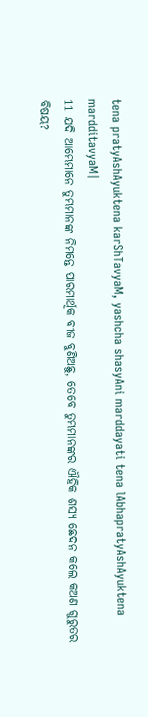tena pratyAshAyuktena karShTavyaM, yashcha shasyAni marddayati tena lAbhapratyAshAyuktena mardditavyaM|
11 ଯଦି ଆମ୍ଭେମାନେ ତୁମ୍ଭମାନଙ୍କ ନିମନ୍ତେ ପାରମାର୍ଥିକ ବୀଜ ବୁଣିଅଛୁ, ତେବେ ତୁମ୍ଭମାନଙ୍କର ଐହିକ ଶସ୍ୟ ଛେଦନ କଲେ କଅଣ ଗୁରୁତର ବିଷୟ?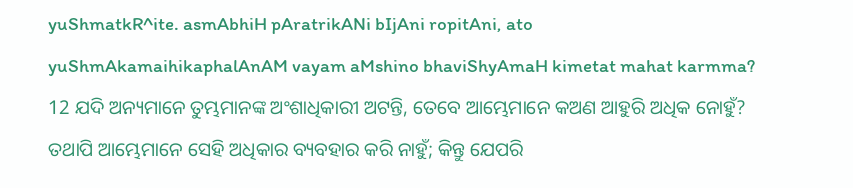yuShmatkR^ite. asmAbhiH pAratrikANi bIjAni ropitAni, ato yuShmAkamaihikaphalAnAM vayam aMshino bhaviShyAmaH kimetat mahat karmma?
12 ଯଦି ଅନ୍ୟମାନେ ତୁମ୍ଭମାନଙ୍କ ଅଂଶାଧିକାରୀ ଅଟନ୍ତି, ତେବେ ଆମ୍ଭେମାନେ କଅଣ ଆହୁରି ଅଧିକ ନୋହୁଁ? ତଥାପି ଆମ୍ଭେମାନେ ସେହି ଅଧିକାର ବ୍ୟବହାର କରି ନାହୁଁ; କିନ୍ତୁ ଯେପରି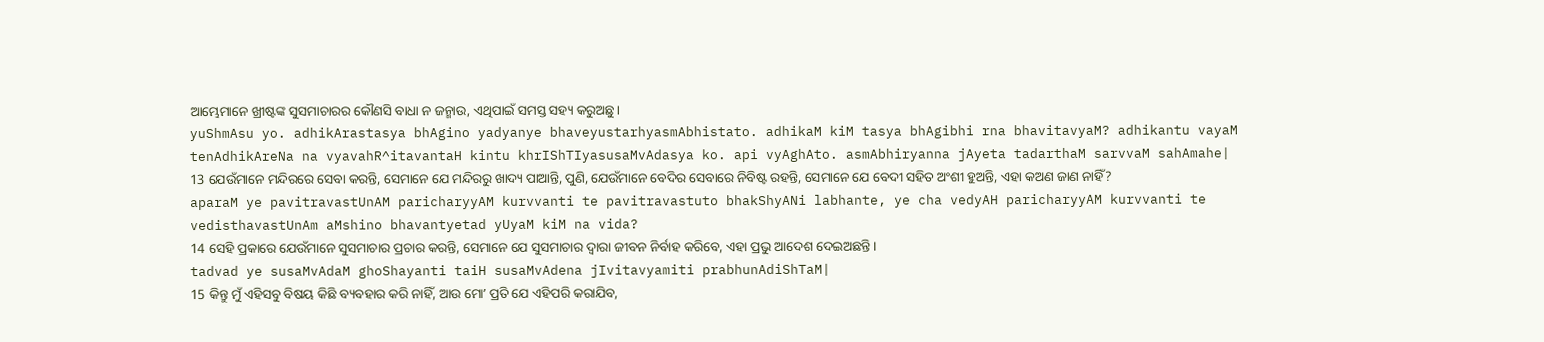ଆମ୍ଭେମାନେ ଖ୍ରୀଷ୍ଟଙ୍କ ସୁସମାଚାରର କୌଣସି ବାଧା ନ ଜନ୍ମାଉ, ଏଥିପାଇଁ ସମସ୍ତ ସହ୍ୟ କରୁଅଛୁ।
yuShmAsu yo. adhikArastasya bhAgino yadyanye bhaveyustarhyasmAbhistato. adhikaM kiM tasya bhAgibhi rna bhavitavyaM? adhikantu vayaM tenAdhikAreNa na vyavahR^itavantaH kintu khrIShTIyasusaMvAdasya ko. api vyAghAto. asmAbhiryanna jAyeta tadarthaM sarvvaM sahAmahe|
13 ଯେଉଁମାନେ ମନ୍ଦିରରେ ସେବା କରନ୍ତି, ସେମାନେ ଯେ ମନ୍ଦିରରୁ ଖାଦ୍ୟ ପାଆନ୍ତି, ପୁଣି, ଯେଉଁମାନେ ବେଦିର ସେବାରେ ନିବିଷ୍ଟ ରହନ୍ତି, ସେମାନେ ଯେ ବେଦୀ ସହିତ ଅଂଶୀ ହୁଅନ୍ତି, ଏହା କଅଣ ଜାଣ ନାହିଁ?
aparaM ye pavitravastUnAM paricharyyAM kurvvanti te pavitravastuto bhakShyANi labhante, ye cha vedyAH paricharyyAM kurvvanti te vedisthavastUnAm aMshino bhavantyetad yUyaM kiM na vida?
14 ସେହି ପ୍ରକାରେ ଯେଉଁମାନେ ସୁସମାଚାର ପ୍ରଚାର କରନ୍ତି, ସେମାନେ ଯେ ସୁସମାଚାର ଦ୍ୱାରା ଜୀବନ ନିର୍ବାହ କରିବେ, ଏହା ପ୍ରଭୁ ଆଦେଶ ଦେଇଅଛନ୍ତି।
tadvad ye susaMvAdaM ghoShayanti taiH susaMvAdena jIvitavyamiti prabhunAdiShTaM|
15 କିନ୍ତୁ ମୁଁ ଏହିସବୁ ବିଷୟ କିଛି ବ୍ୟବହାର କରି ନାହିଁ, ଆଉ ମୋʼ ପ୍ରତି ଯେ ଏହିପରି କରାଯିବ,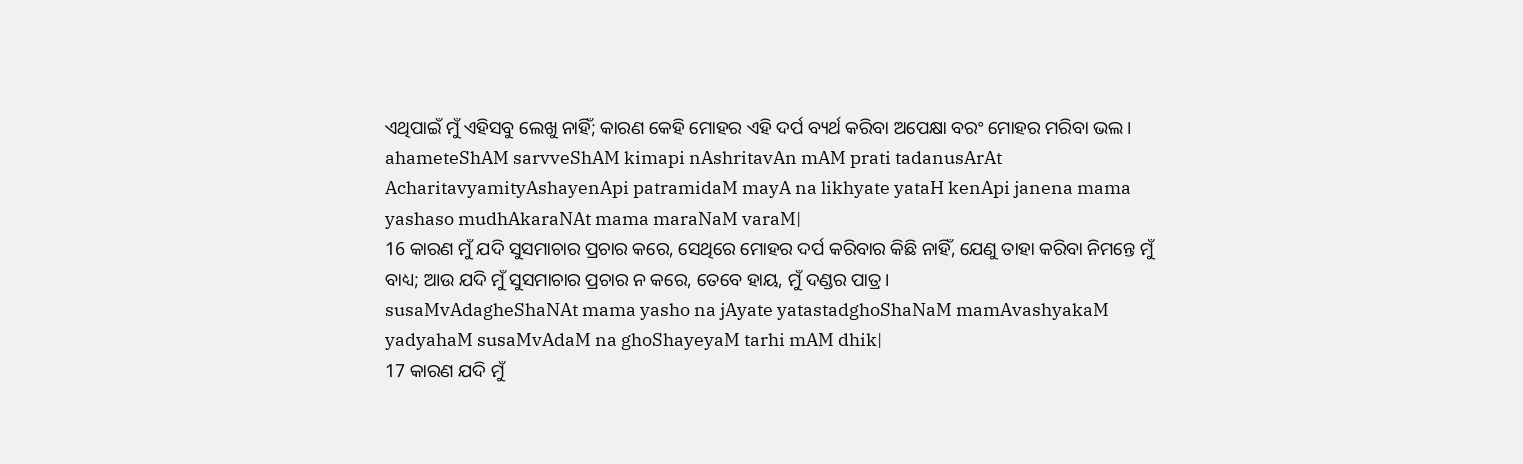ଏଥିପାଇଁ ମୁଁ ଏହିସବୁ ଲେଖୁ ନାହିଁ; କାରଣ କେହି ମୋହର ଏହି ଦର୍ପ ବ୍ୟର୍ଥ କରିବା ଅପେକ୍ଷା ବରଂ ମୋହର ମରିବା ଭଲ।
ahameteShAM sarvveShAM kimapi nAshritavAn mAM prati tadanusArAt AcharitavyamityAshayenApi patramidaM mayA na likhyate yataH kenApi janena mama yashaso mudhAkaraNAt mama maraNaM varaM|
16 କାରଣ ମୁଁ ଯଦି ସୁସମାଚାର ପ୍ରଚାର କରେ, ସେଥିରେ ମୋହର ଦର୍ପ କରିବାର କିଛି ନାହିଁ, ଯେଣୁ ତାହା କରିବା ନିମନ୍ତେ ମୁଁ ବାଧ୍ୟ; ଆଉ ଯଦି ମୁଁ ସୁସମାଚାର ପ୍ରଚାର ନ କରେ, ତେବେ ହାୟ, ମୁଁ ଦଣ୍ଡର ପାତ୍ର।
susaMvAdagheShaNAt mama yasho na jAyate yatastadghoShaNaM mamAvashyakaM yadyahaM susaMvAdaM na ghoShayeyaM tarhi mAM dhik|
17 କାରଣ ଯଦି ମୁଁ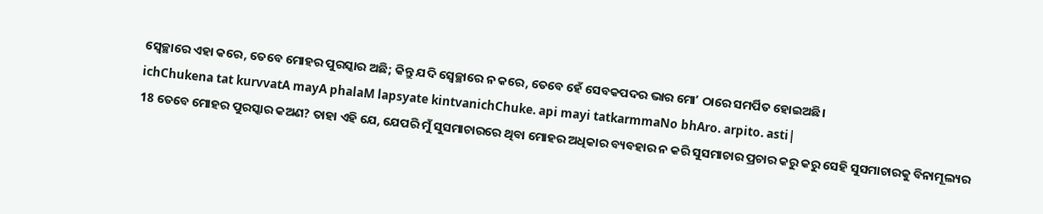ସ୍ୱେଚ୍ଛାରେ ଏହା କରେ, ତେବେ ମୋହର ପୁରସ୍କାର ଅଛି; କିନ୍ତୁ ଯଦି ସ୍ୱେଚ୍ଛାରେ ନ କରେ, ତେବେ ହେଁ ସେବକପଦର ଭାର ମୋʼ ଠାରେ ସମର୍ପିତ ହୋଇଅଛି।
ichChukena tat kurvvatA mayA phalaM lapsyate kintvanichChuke. api mayi tatkarmmaNo bhAro. arpito. asti|
18 ତେବେ ମୋହର ପୁରସ୍କାର କଅଣ? ତାହା ଏହି ଯେ, ଯେପରି ମୁଁ ସୁସମାଚାରରେ ଥିବା ମୋହର ଅଧିକାର ବ୍ୟବହାର ନ କରି ସୁସମାଚାର ପ୍ରଚାର କରୁ କରୁ ସେହି ସୁସମାଚାରକୁ ବିନାମୂଲ୍ୟର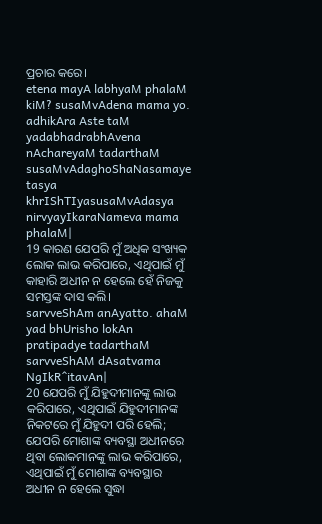ପ୍ରଚାର କରେ।
etena mayA labhyaM phalaM kiM? susaMvAdena mama yo. adhikAra Aste taM yadabhadrabhAvena nAchareyaM tadarthaM susaMvAdaghoShaNasamaye tasya khrIShTIyasusaMvAdasya nirvyayIkaraNameva mama phalaM|
19 କାରଣ ଯେପରି ମୁଁ ଅଧିକ ସଂଖ୍ୟକ ଲୋକ ଲାଭ କରିପାରେ, ଏଥିପାଇଁ ମୁଁ କାହାରି ଅଧୀନ ନ ହେଲେ ହେଁ ନିଜକୁ ସମସ୍ତଙ୍କ ଦାସ କଲି।
sarvveShAm anAyatto. ahaM yad bhUrisho lokAn pratipadye tadarthaM sarvveShAM dAsatvama NgIkR^itavAn|
20 ଯେପରି ମୁଁ ଯିହୁଦୀମାନଙ୍କୁ ଲାଭ କରିପାରେ, ଏଥିପାଇଁ ଯିହୁଦୀମାନଙ୍କ ନିକଟରେ ମୁଁ ଯିହୁଦୀ ପରି ହେଲି; ଯେପରି ମୋଶାଙ୍କ ବ୍ୟବସ୍ଥା ଅଧୀନରେ ଥିବା ଲୋକମାନଙ୍କୁ ଲାଭ କରିପାରେ, ଏଥିପାଇଁ ମୁଁ ମୋଶାଙ୍କ ବ୍ୟବସ୍ଥାର ଅଧୀନ ନ ହେଲେ ସୁଦ୍ଧା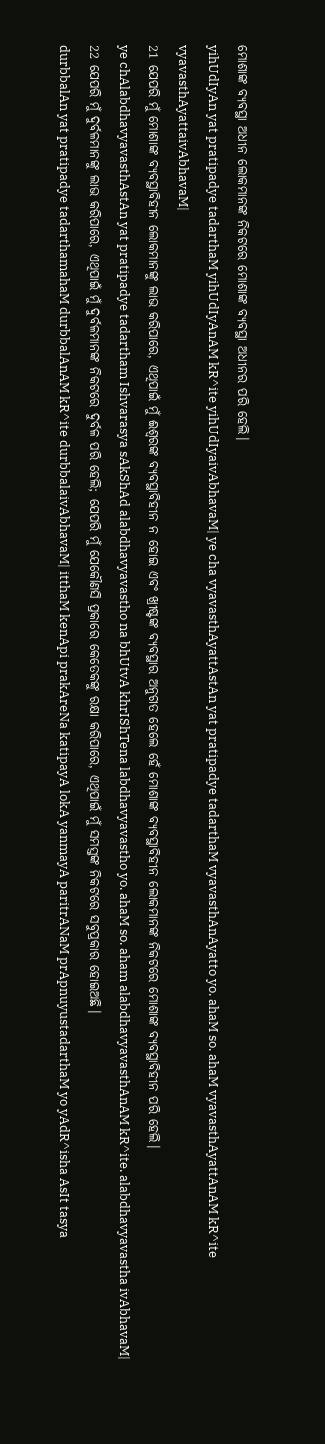ମୋଶାଙ୍କ ବ୍ୟବସ୍ଥା ଅଧୀନ ଲୋକମାନଙ୍କ ନିକଟରେ ମୋଶାଙ୍କ ବ୍ୟବସ୍ଥା ଅଧୀନର ପରି ହେଲି।
yihUdIyAn yat pratipadye tadarthaM yihUdIyAnAM kR^ite yihUdIyaivAbhavaM| ye cha vyavasthAyattAstAn yat pratipadye tadarthaM vyavasthAnAyatto yo. ahaM so. ahaM vyavasthAyattAnAM kR^ite vyavasthAyattaivAbhavaM|
21 ଯେପରି ମୁଁ ମୋଶାଙ୍କ ବ୍ୟବସ୍ଥାବିହୀନ ଲୋକମାନଙ୍କୁ ଲାଭ କରିପାରେ, ଏଥିପାଇଁ ମୁଁ ଈଶ୍ବରଙ୍କ ବ୍ୟବସ୍ଥାବିହୀନ ନ ହୋଇ ଏବଂ ଖ୍ରୀଷ୍ଟଙ୍କ ବ୍ୟବସ୍ଥାର ଅନୁଗତ ହେଲେ ହେଁ ମୋଶାଙ୍କ ବ୍ୟବସ୍ଥାବିହୀନ ଲୋକମାନଙ୍କ ନିକଟରେ ମୋଶାଙ୍କ ବ୍ୟବସ୍ଥାବିହୀନ ପରି ହେଲି।
ye chAlabdhavyavasthAstAn yat pratipadye tadartham Ishvarasya sAkShAd alabdhavyavastho na bhUtvA khrIShTena labdhavyavastho yo. ahaM so. aham alabdhavyavasthAnAM kR^ite. alabdhavyavastha ivAbhavaM|
22 ଯେପରି ମୁଁ ଦୁର୍ବଳମାନଙ୍କୁ ଲାଭ କରିପାରେ, ଏଥିପାଇଁ ମୁଁ ଦୁର୍ବଳମାନଙ୍କ ନିକଟରେ ଦୁର୍ବଳ ପରି ହେଲି; ଯେପରି ମୁଁ ଯେକୌଣସି ପ୍ରକାରେ କେତେକଙ୍କୁ ରକ୍ଷା କରିପାରେ, ଏଥିପାଇଁ ମୁଁ ସମସ୍ତଙ୍କ ନିକଟରେ ସବୁପ୍ରକାର ହୋଇଅଛି।
durbbalAn yat pratipadye tadarthamahaM durbbalAnAM kR^ite durbbalaivAbhavaM| itthaM kenApi prakAreNa katipayA lokA yanmayA paritrANaM prApnuyustadarthaM yo yAdR^isha AsIt tasya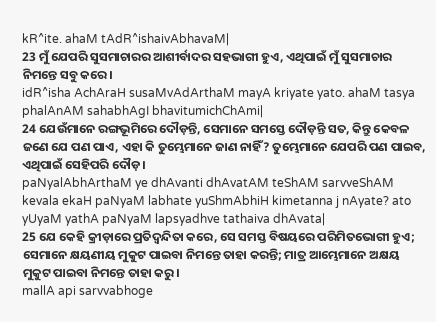kR^ite. ahaM tAdR^ishaivAbhavaM|
23 ମୁଁ ଯେପରି ସୁସମାଚାରର ଆଶୀର୍ବାଦର ସହଭାଗୀ ହୁଏ, ଏଥିପାଇଁ ମୁଁ ସୁସମାଚାର ନିମନ୍ତେ ସବୁ କରେ।
idR^isha AchAraH susaMvAdArthaM mayA kriyate yato. ahaM tasya phalAnAM sahabhAgI bhavitumichChAmi|
24 ଯେଉଁମାନେ ରଙ୍ଗଭୂମିରେ ଦୌଡ଼ନ୍ତି, ସେମାନେ ସମସ୍ତେ ଦୌଡ଼ନ୍ତି ସତ, କିନ୍ତୁ କେବଳ ଜଣେ ଯେ ପଣ ପାଏ, ଏହା କି ତୁମ୍ଭେମାନେ ଜାଣ ନାହିଁ? ତୁମ୍ଭେମାନେ ଯେପରି ପଣ ପାଇବ, ଏଥିପାଇଁ ସେହିପରି ଦୌଡ଼।
paNyalAbhArthaM ye dhAvanti dhAvatAM teShAM sarvveShAM kevala ekaH paNyaM labhate yuShmAbhiH kimetanna j nAyate? ato yUyaM yathA paNyaM lapsyadhve tathaiva dhAvata|
25 ଯେ କେହି କ୍ରୀଡ଼ାରେ ପ୍ରତିଦ୍ୱନ୍ଦିତା କରେ, ସେ ସମସ୍ତ ବିଷୟରେ ପରିମିତଭୋଗୀ ହୁଏ; ସେମାନେ କ୍ଷୟଣୀୟ ମୁକୁଟ ପାଇବା ନିମନ୍ତେ ତାହା କରନ୍ତି; ମାତ୍ର ଆମ୍ଭେମାନେ ଅକ୍ଷୟ ମୁକୁଟ ପାଇବା ନିମନ୍ତେ ତାହା କରୁ।
mallA api sarvvabhoge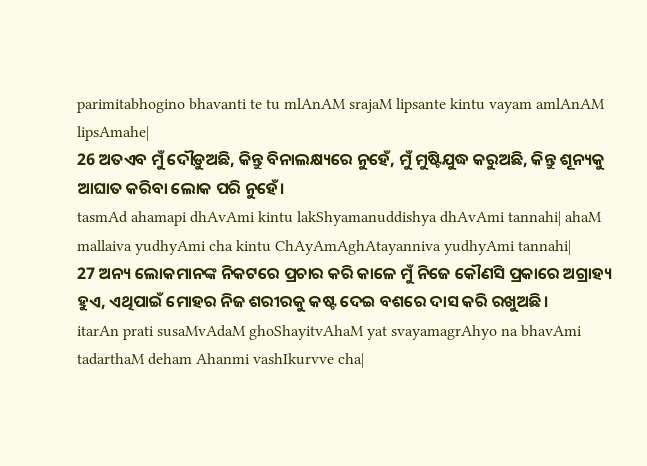parimitabhogino bhavanti te tu mlAnAM srajaM lipsante kintu vayam amlAnAM lipsAmahe|
26 ଅତଏବ ମୁଁ ଦୌଡ଼ୁଅଛି, କିନ୍ତୁ ବିନାଲକ୍ଷ୍ୟରେ ନୁହେଁ, ମୁଁ ମୁଷ୍ଟିଯୁଦ୍ଧ କରୁଅଛି, କିନ୍ତୁ ଶୂନ୍ୟକୁ ଆଘାତ କରିବା ଲୋକ ପରି ନୁହେଁ।
tasmAd ahamapi dhAvAmi kintu lakShyamanuddishya dhAvAmi tannahi| ahaM mallaiva yudhyAmi cha kintu ChAyAmAghAtayanniva yudhyAmi tannahi|
27 ଅନ୍ୟ ଲୋକମାନଙ୍କ ନିକଟରେ ପ୍ରଚାର କରି କାଳେ ମୁଁ ନିଜେ କୌଣସି ପ୍ରକାରେ ଅଗ୍ରାହ୍ୟ ହୁଏ, ଏଥିପାଇଁ ମୋହର ନିଜ ଶରୀରକୁ କଷ୍ଟ ଦେଇ ବଶରେ ଦାସ କରି ରଖୁଅଛି।
itarAn prati susaMvAdaM ghoShayitvAhaM yat svayamagrAhyo na bhavAmi tadarthaM deham Ahanmi vashIkurvve cha|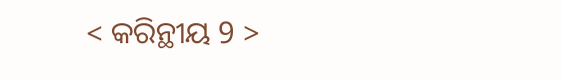< କରିନ୍ଥୀୟ 9 >